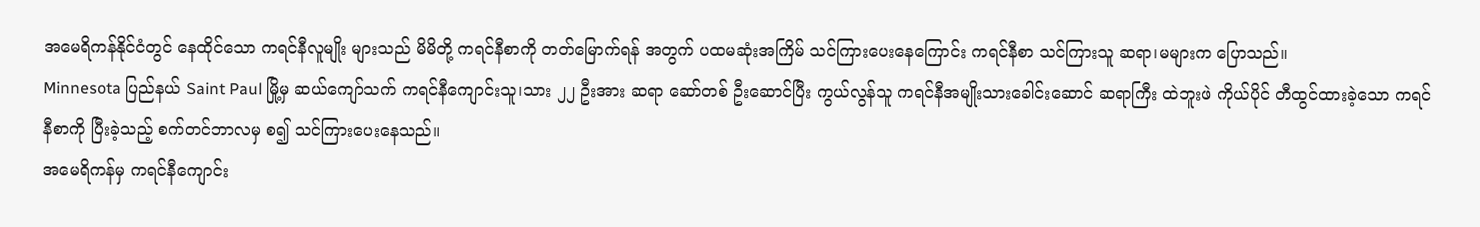အမေရိကန်နိုင်ငံတွင် နေထိုင်သော ကရင်နီလူမျိုး များသည် မိမိတို့ ကရင်နီစာကို တတ်မြောက်ရန် အတွက် ပထမဆုံးအကြိမ် သင်ကြားပေးနေကြောင်း ကရင်နီစာ သင်ကြားသူ ဆရာ၊မများက ပြောသည်။
Minnesota ပြည်နယ် Saint Paul မြို့မှ ဆယ်ကျော်သက် ကရင်နီကျောင်းသူ၊သား ၂၂ ဦးအား ဆရာ ဆော်တစ် ဦးဆောင်ပြီး ကွယ်လွန်သူ ကရင်နီအမျိုးသားခေါင်းဆောင် ဆရာကြီး ထဲဘူးဖဲ ကိုယ်ပိုင် တီထွင်ထားခဲ့သော ကရင်နီစာကို ပြီးခဲ့သည့် စက်တင်ဘာလမှ စ၍ သင်ကြားပေးနေသည်။
အမေရိကန်မှ ကရင်နီကျောင်း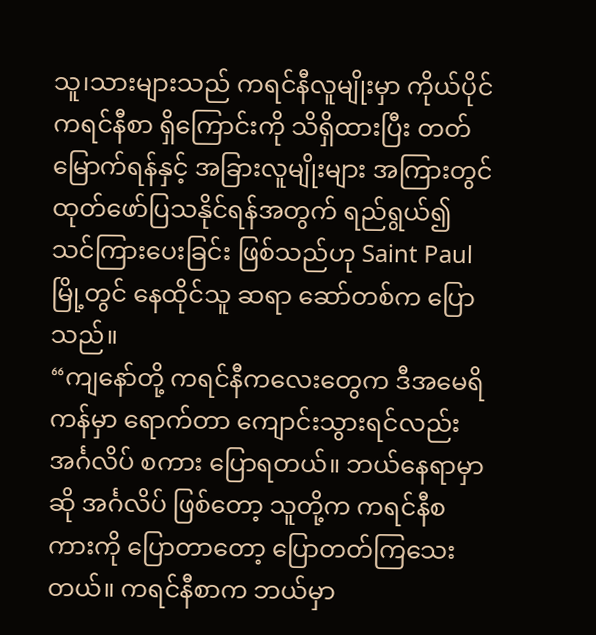သူ၊သားများသည် ကရင်နီလူမျိုးမှာ ကိုယ်ပိုင် ကရင်နီစာ ရှိကြောင်းကို သိရှိထားပြီး တတ်မြောက်ရန်နှင့် အခြားလူမျိုးများ အကြားတွင် ထုတ်ဖော်ပြသနိုင်ရန်အတွက် ရည်ရွယ်၍ သင်ကြားပေးခြင်း ဖြစ်သည်ဟု Saint Paul မြို့တွင် နေထိုင်သူ ဆရာ ဆော်တစ်က ပြောသည်။
“ကျနော်တို့ ကရင်နီကလေးတွေက ဒီအမေရိကန်မှာ ရောက်တာ ကျောင်းသွားရင်လည်း အင်္ဂလိပ် စကား ပြောရတယ်။ ဘယ်နေရာမှာဆို အင်္ဂလိပ် ဖြစ်တော့ သူတို့က ကရင်နီစကားကို ပြောတာတော့ ပြောတတ်ကြသေးတယ်။ ကရင်နီစာက ဘယ်မှာ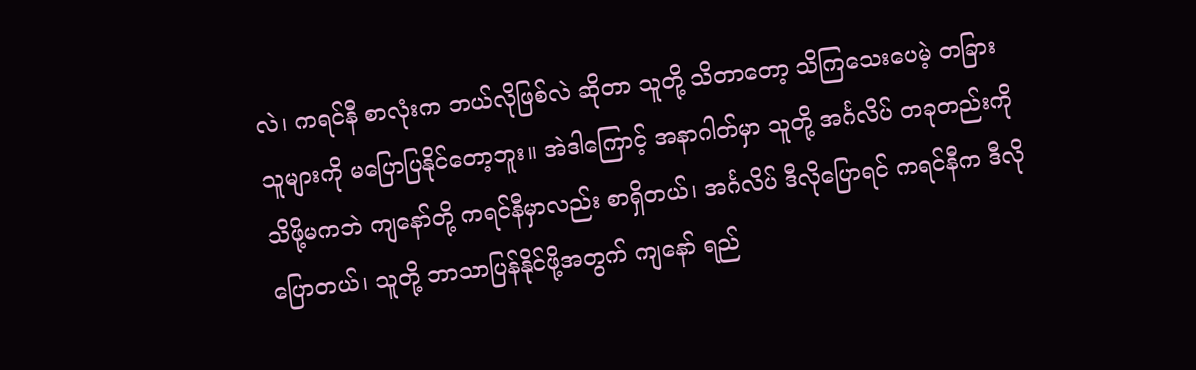လဲ၊ ကရင်နီ စာလုံးက ဘယ်လိုဖြစ်လဲ ဆိုတာ သူတို့ သိတာတော့ သိကြသေးပေမဲ့ တခြားသူများကို မပြောပြနိုင်တော့ဘူး။ အဲဒါကြောင့် အနာဂါတ်မှာ သူတို့ အင်္ဂလိပ် တခုတည်းကို သိဖို့မကဘဲ ကျနော်တို့ ကရင်နီမှာလည်း စာရှိတယ်၊ အင်္ဂလိပ် ဒီလိုပြောရင် ကရင်နီက ဒီလိုပြောတယ်၊ သူတို့ ဘာသာပြန်နိုင်ဖို့အတွက် ကျနော် ရည်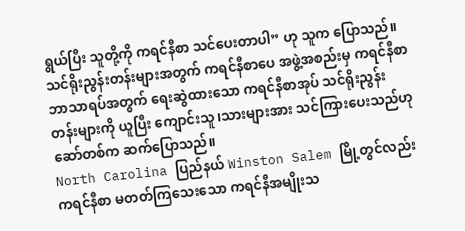ရွယ်ပြီး သူတို့ကို ကရင်နီစာ သင်ပေးတာပါ” ဟု သူက ပြောသည်။
သင်ရိုးညွန်းတန်းများအတွက် ကရင်နီစာပေ အဖွဲ့အစည်းမှ ကရင်နီစာ ဘာသာရပ်အတွက် ရေးဆွဲထားသော ကရင်နီစာအုပ် သင်ရိုးညွန်းတန်းများကို ယူပြီး ကျောင်းသူ၊သားများအား သင်ကြားပေးသည်ဟု ဆော်တစ်က ဆက်ပြောသည်။
North Carolina ပြည်နယ် Winston Salem မြို့တွင်လည်း ကရင်နီစာ မတတ်ကြသေးသော ကရင်နီအမျိုးသ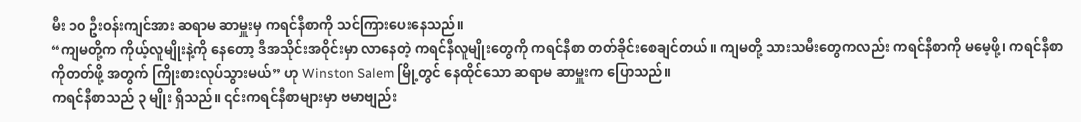မီး ၁၀ ဦးဝန်းကျင်အား ဆရာမ ဆာမှူးမှ ကရင်နီစာကို သင်ကြားပေးနေသည်။
“ကျမတို့က ကိုယ့်လူမျိုးနဲ့ကို နေတော့ ဒီအသိုင်းအဝိုင်းမှာ လာနေတဲ့ ကရင်နီလူမျိုးတွေကို ကရင်နီစာ တတ်ခိုင်းစေချင်တယ်။ ကျမတို့ သားသမီးတွေကလည်း ကရင်နီစာကို မမေ့ဖို့၊ ကရင်နီစာကိုတတ်ဖို့ အတွက် ကြိုးစားလုပ်သွားမယ်” ဟု Winston Salem မြို့တွင် နေထိုင်သော ဆရာမ ဆာမှူးက ပြောသည်။
ကရင်နီစာသည် ၃ မျိုး ရှိသည်။ ၎င်းကရင်နီစာများမှာ ဗမာဗျည်း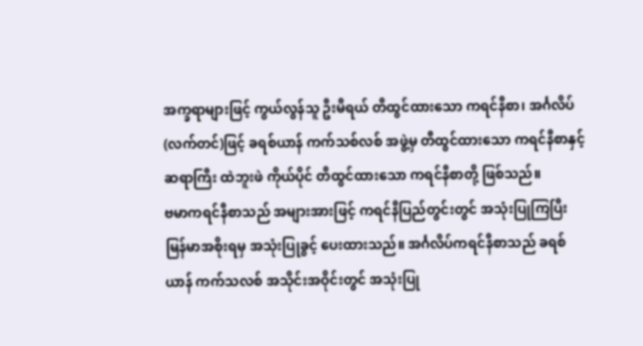အက္ခရာများဖြင့် ကွယ်လွန်သူ ဦးမီရယ် တီထွင်ထားသော ကရင်နီစာ၊ အင်္ဂလိပ် (လက်တင်)ဖြင့် ခရစ်ယာန် ကက်သစ်လစ် အဖွဲ့မှ တီထွင်ထားသော ကရင်နီစာနှင့် ဆရာကြီး ထဲဘူးဖဲ ကိုယ်ပိုင် တီထွင်ထားသော ကရင်နီစာတို့ ဖြစ်သည်။
ဗမာကရင်နီစာသည် အများအားဖြင့် ကရင်နီပြည်တွင်းတွင် အသုံးပြုကြပြီး မြန်မာအစိုးရမှ အသုံးပြုခွင့် ပေးထားသည်။ အင်္ဂလိပ်ကရင်နီစာသည် ခရစ်ယာန် ကက်သလစ် အသိုင်းအဝိုင်းတွင် အသုံးပြု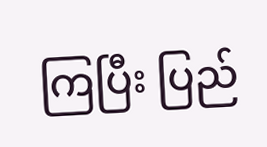ကြပြီး ပြည်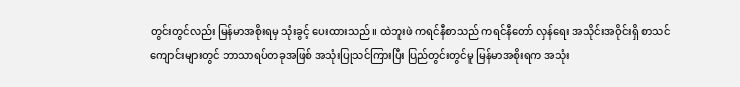တွင်းတွင်လည်း မြန်မာအစိုးရမှ သုံးခွင့် ပေးထားသည်။ ထဲဘူးဖဲ ကရင်နီစာသည် ကရင်နီတော် လှန်ရေး အသိုင်းအဝိုင်းရှိ စာသင်ကျောင်းများတွင် ဘာသာရပ်တခုအဖြစ် အသုံးပြုသင်ကြားပြီး ပြည်တွင်းတွင်မူ မြန်မာအစိုးရက အသုံး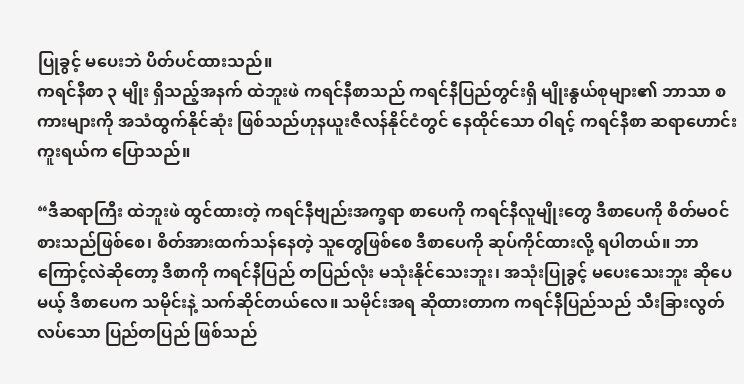ပြုခွင့် မပေးဘဲ ပိတ်ပင်ထားသည်။
ကရင်နီစာ ၃ မျိုး ရှိသည့်အနက် ထဲဘူးဖဲ ကရင်နီစာသည် ကရင်နီပြည်တွင်းရှိ မျိုးနွယ်စုများ၏ ဘာသာ စကားများကို အသံထွက်နိုင်ဆုံး ဖြစ်သည်ဟုနယူးဇီလန်နိုင်ငံတွင် နေထိုင်သော ၀ါရင့် ကရင်နီစာ ဆရာဟောင်း ကူးရယ်က ပြောသည်။

“ဒီဆရာကြီး ထဲဘူးဖဲ ထွင်ထားတဲ့ ကရင်နီဗျည်းအက္ခရာ စာပေကို ကရင်နီလူမျိုးတွေ ဒီစာပေကို စိတ်မဝင်စားသည်ဖြစ်စေ၊ စိတ်အားထက်သန်နေတဲ့ သူတွေဖြစ်စေ ဒီစာပေကို ဆုပ်ကိုင်ထားလို့ ရပါတယ်။ ဘာကြောင့်လဲဆိုတော့ ဒီစာကို ကရင်နီပြည် တပြည်လုံး မသုံးနိုင်သေးဘူး၊ အသုံးပြုခွင့် မပေးသေးဘူး ဆိုပေမယ့် ဒီစာပေက သမိုင်းနဲ့ သက်ဆိုင်တယ်လေ။ သမိုင်းအရ ဆိုထားတာက ကရင်နီပြည်သည် သီးခြားလွတ်လပ်သော ပြည်တပြည် ဖြစ်သည်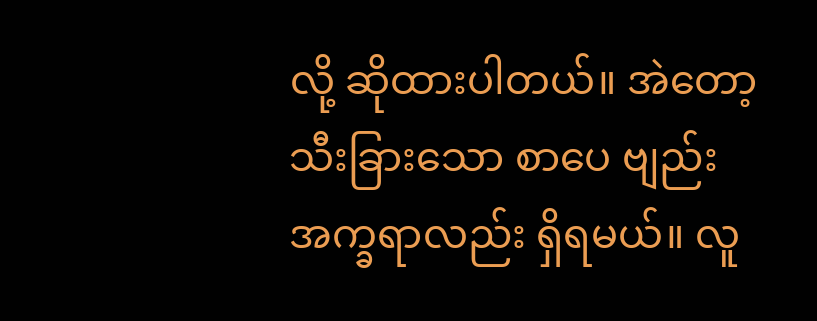လို့ ဆိုထားပါတယ်။ အဲတော့ သီးခြားသော စာပေ ဗျည်းအက္ခရာလည်း ရှိရမယ်။ လူ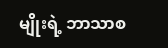မျိုးရဲ့ ဘာသာစ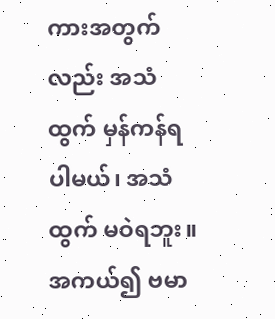ကားအတွက်လည်း အသံထွက် မှန်ကန်ရပါမယ်၊ အသံထွက် မဝဲရဘူး။ အကယ်၍ ဗမာ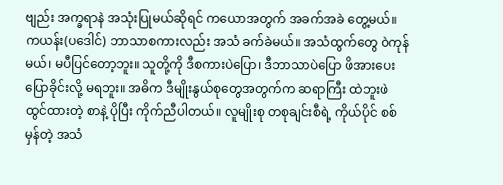ဗျည်း အက္ခရာနဲ အသုံးပြုမယ်ဆိုရင် ကယောအတွက် အခက်အခဲ တွေ့မယ်။ ကယန်း(ပဒေါင်) ဘာသာစကားလည်း အသံ ခက်ခဲမယ်။ အသံထွက်တွေ ၀ဲကုန်မယ်၊ မပီပြင်တော့ဘူး။ သူတို့ကို ဒီစကားပဲပြော၊ ဒီဘာသာပဲပြော ဖိအားပေးပြောခိုင်းလို့ မရဘူး။ အဓိက ဒီမျိုးနွယ်စုတွေအတွက်က ဆရာကြီး ထဲဘူးဖဲ ထွင်ထားတဲ့ စာနဲ့ ပိုပြီး ကိုက်ညီပါတယ်။ လူမျိုးစု တစုချင်းစီရဲ့ ကိုယ်ပိုင် စစ်မှန်တဲ့ အသံ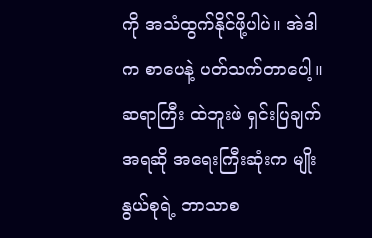ကို အသံထွက်နိုင်ဖို့ပါပဲ။ အဲဒါက စာပေနဲ့ ပတ်သက်တာပေါ့။ ဆရာကြီး ထဲဘူးဖဲ ရှင်းပြချက်အရဆို အရေးကြီးဆုံးက မျိုးနွယ်စုရဲ့ ဘာသာစ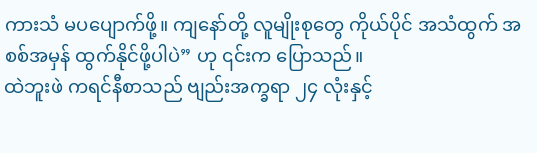ကားသံ မပပျောက်ဖို့။ ကျနော်တို့ လူမျိုးစုတွေ ကိုယ်ပိုင် အသံထွက် အစစ်အမှန် ထွက်နိုင်ဖို့ပါပဲ” ဟု ၎င်းက ပြောသည်။
ထဲဘူးဖဲ ကရင်နီစာသည် ဗျည်းအက္ခရာ ၂၄ လုံးနှင့်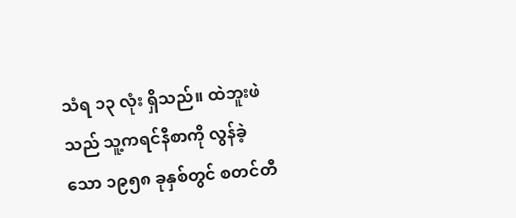သံရ ၁၃ လုံး ရှိသည်။ ထဲဘူးဖဲသည် သူ့ကရင်နီစာကို လွန်ခဲ့သော ၁၉၅၈ ခုနှစ်တွင် စတင်တီ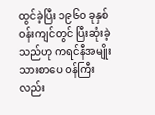ထွင်ခဲ့ပြီး ၁၉၆၀ ခုနှစ်ဝန်းကျင်တွင် ပြီးဆုံးခဲ့သည်ဟု ကရင်နီအမျိုးသားစာပေ ၀န်ကြီးလည်း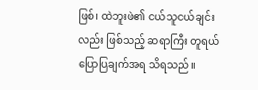ဖြစ်၊ ထဲဘူးဖဲ၏ ငယ်သူငယ်ချင်းလည်း ဖြစ်သည့် ဆရာကြီး တူရယ် ပြောပြချက်အရ သိရသည်။